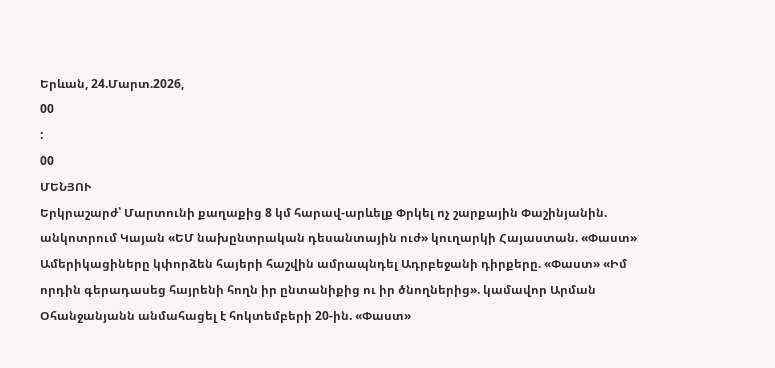Երևան, 24.Մարտ.2026,
00
:
00
ՄԵՆՅՈՒ
Երկրաշարժ՝ Մարտունի քաղաքից 8 կմ հարավ-արևելք Փրկել ոչ շարքային Փաշինյանին. անկոտրում Կայան «ԵՄ նախընտրական դեսանտային ուժ» կուղարկի Հայաստան. «Փաստ» Ամերիկացիները կփորձեն հայերի հաշվին ամրապնդել Ադրբեջանի դիրքերը. «Փաստ» «Իմ որդին գերադասեց հայրենի հողն իր ընտանիքից ու իր ծնողներից». կամավոր Արման Օհանջանյանն անմահացել է հոկտեմբերի 20-ին. «Փաստ»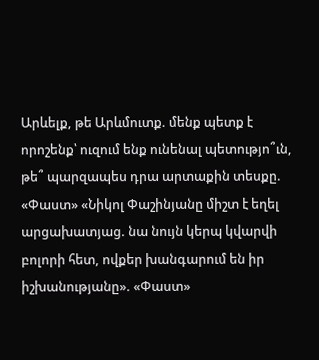Արևելք, թե Արևմուտք. մենք պետք է որոշենք՝ ուզում ենք ունենալ պետությո՞ւն, թե՞ պարզապես դրա արտաքին տեսքը. «Փաստ» «Նիկոլ Փաշինյանը միշտ է եղել արցախատյաց. նա նույն կերպ կվարվի բոլորի հետ, ովքեր խանգարում են իր իշխանությանը». «Փաստ»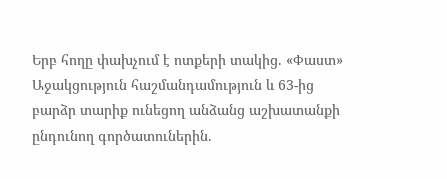Երբ հողը փախչում է ոտքերի տակից. «Փաստ» Աջակցություն հաշմանդամություն և 63-ից բարձր տարիք ունեցող անձանց աշխատանքի ընդունող գործատուներին.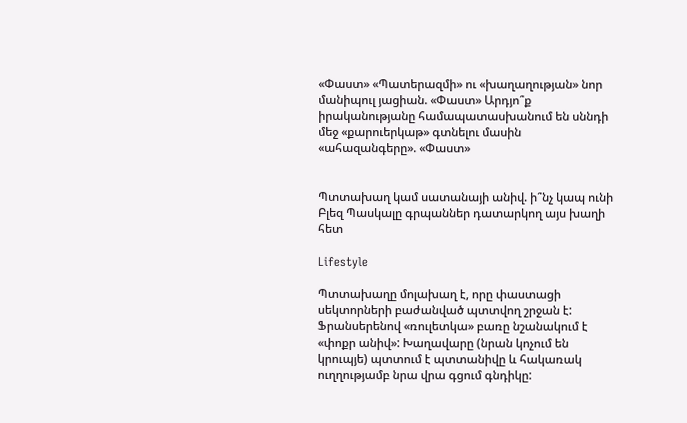«Փաստ» «Պատերազմի» ու «խաղաղության» նոր մանիպուլ յացիան. «Փաստ» Արդյո՞ք իրականությանը համապատասխանում են սննդի մեջ «քարուերկաթ» գտնելու մասին «ահազանգերը». «Փաստ»


Պտտախաղ կամ սատանայի անիվ. ի՞նչ կապ ունի Բլեզ Պասկալը գրպաններ դատարկող այս խաղի հետ

Lifestyle

Պտտախաղը մոլախաղ է, որը փաստացի սեկտորների բաժանված պտտվող շրջան է: Ֆրանսերենով «ռուլետկա» բառը նշանակում է «փոքր անիվ»: Խաղավարը (նրան կոչում են կրուպյե) պտտում է պտտանիվը և հակառակ ուղղությամբ նրա վրա գցում գնդիկը: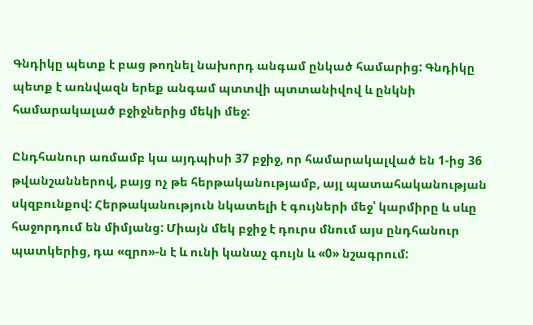Գնդիկը պետք է բաց թողնել նախորդ անգամ ընկած համարից: Գնդիկը պետք է առնվազն երեք անգամ պտտվի պտտանիվով և ընկնի համարակալած բջիջներից մեկի մեջ:

Ընդհանուր առմամբ կա այդպիսի 37 բջիջ, որ համարակալված են 1-ից 36 թվանշաններով, բայց ոչ թե հերթականությամբ, այլ պատահականության սկզբունքով: Հերթականություն նկատելի է գույների մեջ՝ կարմիրը և սևը հաջորդում են միմյանց: Միայն մեկ բջիջ է դուրս մնում այս ընդհանուր պատկերից, դա «զրո»-ն է և ունի կանաչ գույն և «0» նշագրում: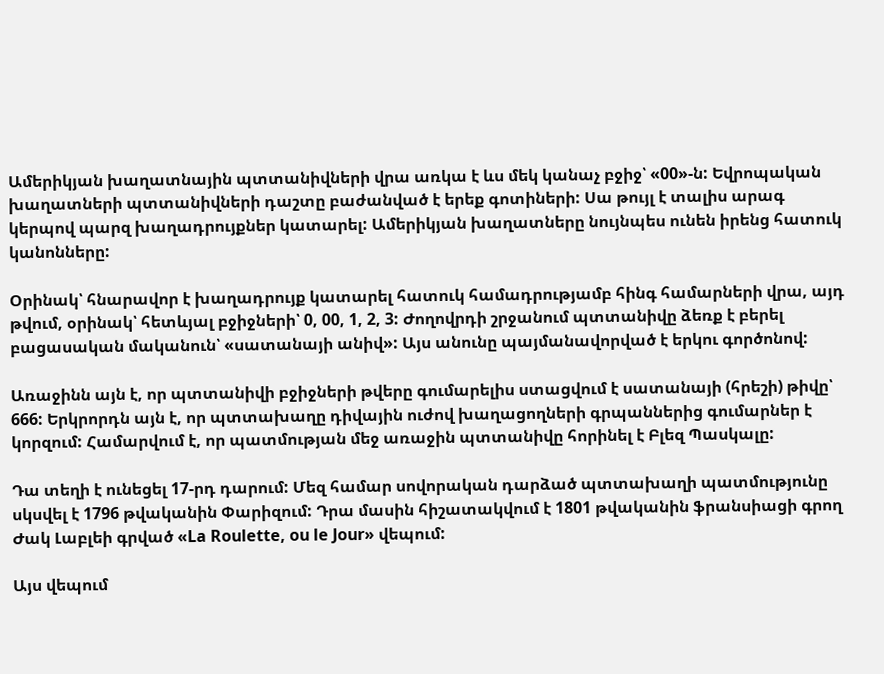Ամերիկյան խաղատնային պտտանիվների վրա առկա է ևս մեկ կանաչ բջիջ՝ «00»-ն: Եվրոպական խաղատների պտտանիվների դաշտը բաժանված է երեք գոտիների: Սա թույլ է տալիս արագ կերպով պարզ խաղադրույքներ կատարել: Ամերիկյան խաղատները նույնպես ունեն իրենց հատուկ կանոնները:

Օրինակ՝ հնարավոր է խաղադրույք կատարել հատուկ համադրությամբ հինգ համարների վրա, այդ թվում, օրինակ՝ հետևյալ բջիջների՝ 0, 00, 1, 2, 3: Ժողովրդի շրջանում պտտանիվը ձեռք է բերել բացասական մականուն՝ «սատանայի անիվ»: Այս անունը պայմանավորված է երկու գործոնով:

Առաջինն այն է, որ պտտանիվի բջիջների թվերը գումարելիս ստացվում է սատանայի (հրեշի) թիվը՝ 666: Երկրորդն այն է, որ պտտախաղը դիվային ուժով խաղացողների գրպաններից գումարներ է կորզում: Համարվում է, որ պատմության մեջ առաջին պտտանիվը հորինել է Բլեզ Պասկալը:

Դա տեղի է ունեցել 17-րդ դարում: Մեզ համար սովորական դարձած պտտախաղի պատմությունը սկսվել է 1796 թվականին Փարիզում: Դրա մասին հիշատակվում է 1801 թվականին ֆրանսիացի գրող Ժակ Լաբլեի գրված «La Roulette, ou le Jour» վեպում:

Այս վեպում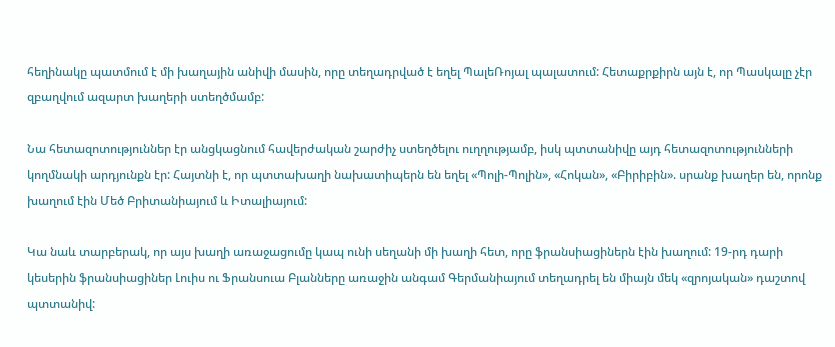հեղինակը պատմում է մի խաղային անիվի մասին, որը տեղադրված է եղել ՊալեՌոյալ պալատում: Հետաքրքիրն այն է, որ Պասկալը չէր զբաղվում ազարտ խաղերի ստեղծմամբ:

Նա հետազոտություններ էր անցկացնում հավերժական շարժիչ ստեղծելու ուղղությամբ, իսկ պտտանիվը այդ հետազոտությունների կողմնակի արդյունքն էր: Հայտնի է, որ պտտախաղի նախատիպերն են եղել «Պոլի-Պոլին», «Հոկան», «Բիրիբին». սրանք խաղեր են, որոնք խաղում էին Մեծ Բրիտանիայում և Իտալիայում:

Կա նաև տարբերակ, որ այս խաղի առաջացումը կապ ունի սեղանի մի խաղի հետ, որը ֆրանսիացիներն էին խաղում: 19-րդ դարի կեսերին ֆրանսիացիներ Լուիս ու Ֆրանսուա Բլանները առաջին անգամ Գերմանիայում տեղադրել են միայն մեկ «զրոյական» դաշտով պտտանիվ: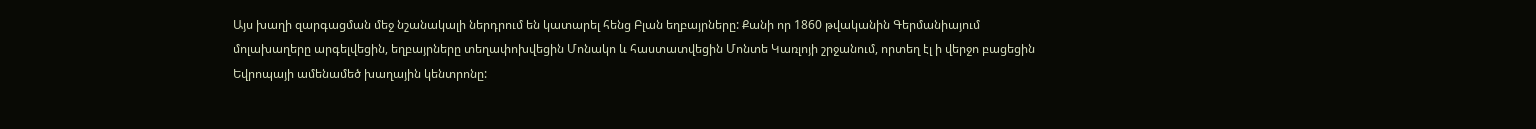Այս խաղի զարգացման մեջ նշանակալի ներդրում են կատարել հենց Բլան եղբայրները: Քանի որ 1860 թվականին Գերմանիայում մոլախաղերը արգելվեցին, եղբայրները տեղափոխվեցին Մոնակո և հաստատվեցին Մոնտե Կառլոյի շրջանում, որտեղ էլ ի վերջո բացեցին Եվրոպայի ամենամեծ խաղային կենտրոնը: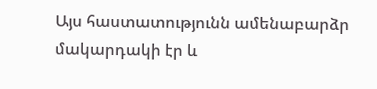Այս հաստատությունն ամենաբարձր մակարդակի էր և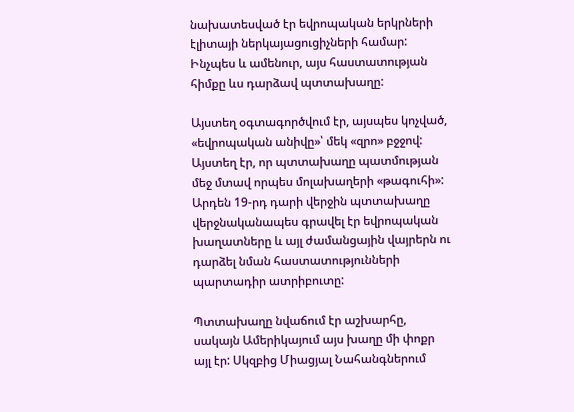նախատեսված էր եվրոպական երկրների էլիտայի ներկայացուցիչների համար: Ինչպես և ամենուր, այս հաստատության հիմքը ևս դարձավ պտտախաղը:

Այստեղ օգտագործվում էր, այսպես կոչված, «եվրոպական անիվը»՝ մեկ «զրո» բջջով: Այստեղ էր, որ պտտախաղը պատմության մեջ մտավ որպես մոլախաղերի «թագուհի»: Արդեն 19-րդ դարի վերջին պտտախաղը վերջնականապես գրավել էր եվրոպական խաղատները և այլ ժամանցային վայրերն ու դարձել նման հաստատությունների պարտադիր ատրիբուտը:

Պտտախաղը նվաճում էր աշխարհը, սակայն Ամերիկայում այս խաղը մի փոքր այլ էր: Սկզբից Միացյալ Նահանգներում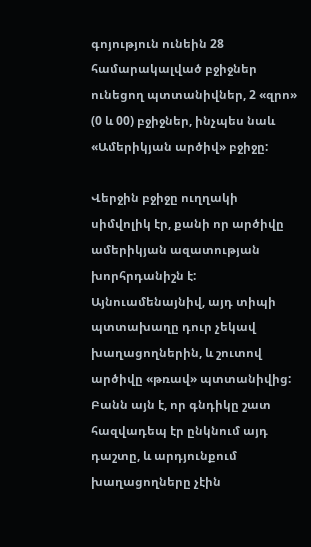գոյություն ունեին 28 համարակալված բջիջներ ունեցող պտտանիվներ, 2 «զրո» (0 և 00) բջիջներ, ինչպես նաև «Ամերիկյան արծիվ» բջիջը:

Վերջին բջիջը ուղղակի սիմվոլիկ էր, քանի որ արծիվը ամերիկյան ազատության խորհրդանիշն է: Այնուամենայնիվ, այդ տիպի պտտախաղը դուր չեկավ խաղացողներին, և շուտով արծիվը «թռավ» պտտանիվից: Բանն այն է, որ գնդիկը շատ հազվադեպ էր ընկնում այդ դաշտը, և արդյունքում խաղացողները չէին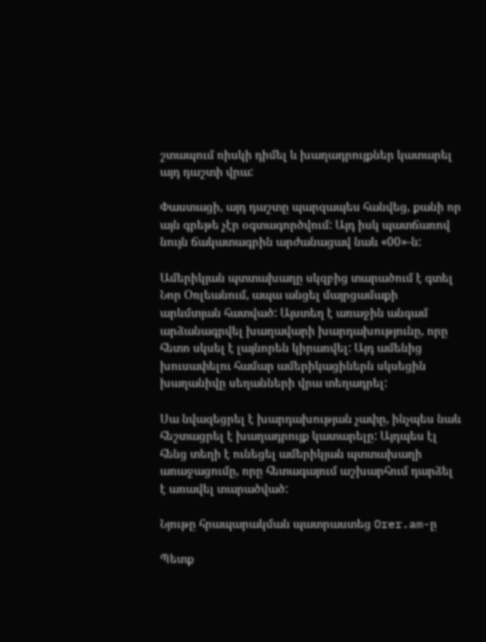շտապում ռիսկի դիմել և խաղադրույքներ կատարել այդ դաշտի վրա:

Փաստացի, այդ դաշտը պարզապես հանվեց, քանի որ այն գրեթե չէր օգտագործվում: Այդ իսկ պատճառով նույն ճակատագրին արժանացավ նաև «00»-ն:

Ամերիկյան պտտախաղը սկզբից տարածում է գտել Նոր Օռլեանում, ապա անցել մայրցամաքի արևմտյան հատված: Այստեղ է առաջին անգամ արձանագրվել խաղավարի խարդախությունը, որը հետո սկսել է լայնորեն կիրառվել: Այդ ամենից խուսափելու համար ամերիկացիներն սկսեցին խաղանիվը սեղանների վրա տեղադրել:

Սա նվազեցրել է խարդախության չափը, ինչպես նաև հեշտացրել է խաղադրույք կատարելը: Այդպես էլ հենց տեղի է ունեցել ամերիկյան պտտախաղի առաջացումը, որը հետագայում աշխարհում դարձել է առավել տարածված:

Նյութը հրապարակման պատրաստեց Orer.am-ը

Պետք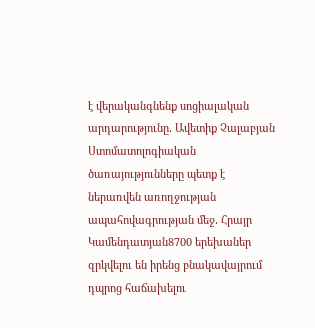է վերականգնենք սոցիալական արդարությունը․ Ավետիք Չալաբյան Ստոմատոլոգիական ծառայությունները պետք է ներառվեն առողջության ապահովագրության մեջ․ Հրայր Կամենդատյան8700 երեխաներ զրկվելու են իրենց բնակավայրում դպրոց հաճախելու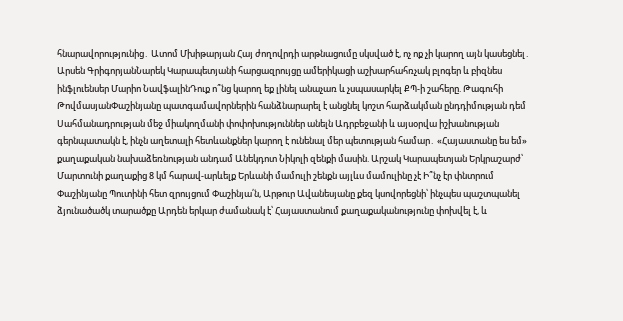հնարավորությունից․ Ատոմ Մխիթարյան Հայ ժողովրդի արթնացումը սկսված է, ոչ ոք չի կարող այն կասեցնել․ Արսեն ԳրիգորյանՆարեկ Կարապետյանի հարցազրույցը ամերիկացի աշխարհահռչակ բլոգեր և բիզնես ինֆլուենսեր Մարիո ՆավֆալինԴուք ո՞նց կարող եք լինել անաչառ և չսպասարկել ՔՊ-ի շահերը. Թագուհի ԹովմասյանՓաշինյանը պատգամավորներին հանձնարարել է անցնել կոշտ հարձակման ընդդիմության դեմ Սահմանադրության մեջ միակողմանի փոփոխություններ անելն Ադրբեջանի և այսօրվա իշխանության գերնպատակն է, ինչն աղետալի հետևանքներ կարող է ունենալ մեր պետության համար․ «Հայաստանը ես եմ» քաղաքական նախաձեռնության անդամ Անեկդոտ Նիկոլի զենքի մասին. Արշակ Կարապետյան Երկրաշարժ՝ Մարտունի քաղաքից 8 կմ հարավ-արևելք Երևանի մամուլի շենքն այլևս մամուլինը չէ Ի՞նչ էր փնտրում Փաշինյանը Պուտինի հետ զրույցում Փաշինյա՛ն, Արթուր Ավանեսյանը քեզ կսովորեցնի՝ ինչպես պաշտպանել ձյունածածկ տարածքը Արդեն երկար ժամանակ է՝ Հայաստանում քաղաքականությունը փոխվել է, և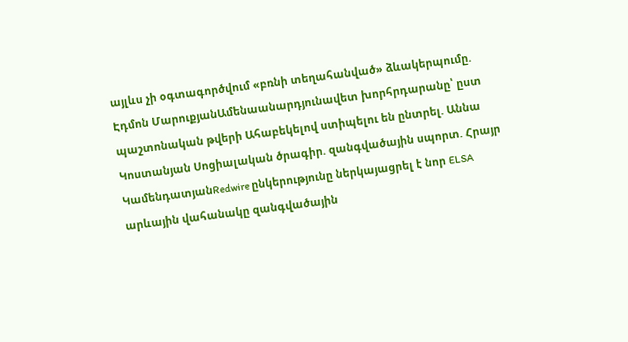այլևս չի օգտագործվում «բռնի տեղահանված» ձևակերպումը. Էդմոն ՄարուքյանԱմենաանարդյունավետ խորհրդարանը՝ ըստ պաշտոնական թվերի Ահաբեկելով ստիպելու են ընտրել. Աննա Կոստանյան Սոցիալական ծրագիր. զանգվածային սպորտ. Հրայր ԿամենդատյանRedwire ընկերությունը ներկայացրել է նոր ELSA արևային վահանակը զանգվածային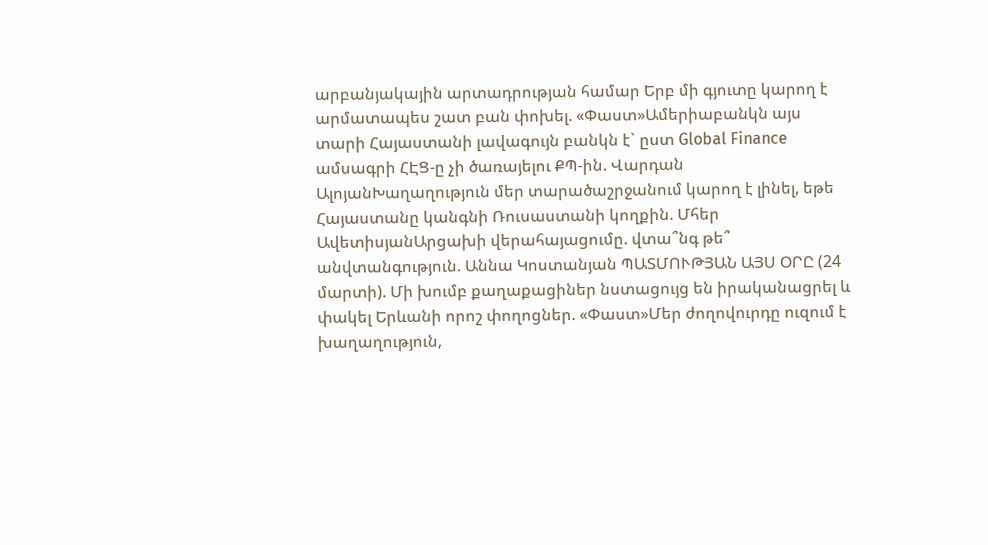արբանյակային արտադրության համար Երբ մի գյուտը կարող է արմատապես շատ բան փոխել. «Փաստ»Ամերիաբանկն այս տարի Հայաստանի լավագույն բանկն է` ըստ Global Finance ամսագրի ՀԷՑ-ը չի ծառայելու ՔՊ-ին. Վարդան ԱլոյանԽաղաղություն մեր տարածաշրջանում կարող է լինել, եթե Հայաստանը կանգնի Ռուսաստանի կողքին. Մհեր ԱվետիսյանԱրցախի վերահայացումը. վտա՞նգ թե՞ անվտանգություն. Աննա Կոստանյան ՊԱՏՄՈՒԹՅԱՆ ԱՅՍ ՕՐԸ (24 մարտի). Մի խումբ քաղաքացիներ նստացույց են իրականացրել և փակել Երևանի որոշ փողոցներ. «Փաստ»Մեր ժողովուրդը ուզում է խաղաղություն,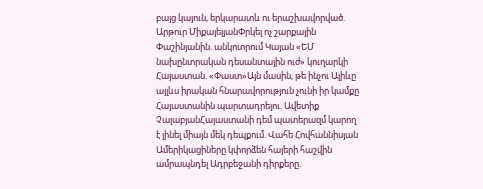բայց կայուն, երկարատև ու երաշխավորված. Արթուր ՄիքայելյանՓրկել ոչ շարքային Փաշինյանին. անկոտրում Կայան «ԵՄ նախընտրական դեսանտային ուժ» կուղարկի Հայաստան. «Փաստ»Այն մասին, թե ինչու Ալիևը այլևս իրական հնարավորություն չունի իր կամքը Հայաստանին պարտադրելու. Ավետիք ՉալաբյանՀայաստանի դեմ պատերազմ կարող է լինել միայն մեկ դեպքում. Վահե Հովհաննիսյան Ամերիկացիները կփորձեն հայերի հաշվին ամրապնդել Ադրբեջանի դիրքերը.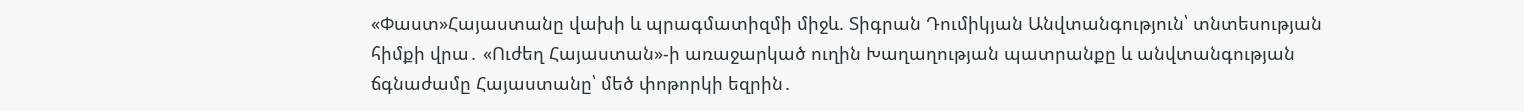«Փաստ»Հայաստանը վախի և պրագմատիզմի միջև. Տիգրան Դումիկյան Անվտանգություն՝ տնտեսության հիմքի վրա․ «Ուժեղ Հայաստան»-ի առաջարկած ուղին Խաղաղության պատրանքը և անվտանգության ճգնաժամը Հայաստանը՝ մեծ փոթորկի եզրին․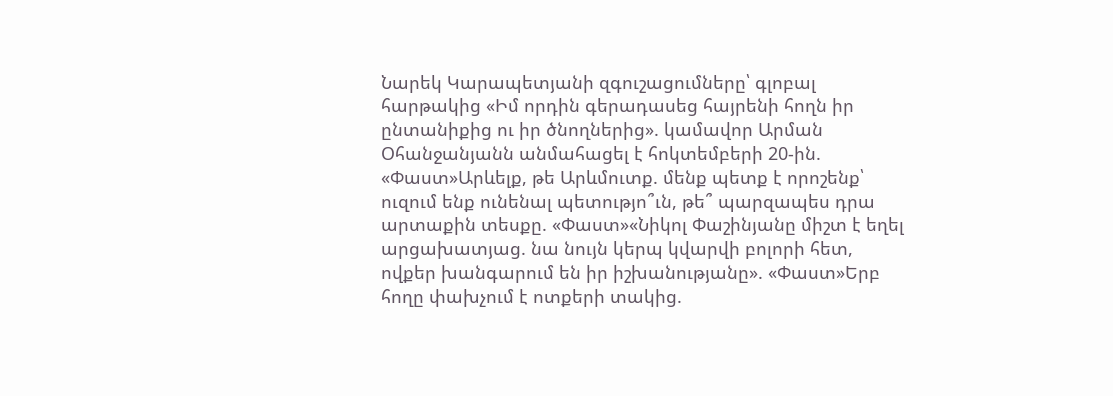Նարեկ Կարապետյանի զգուշացումները՝ գլոբալ հարթակից «Իմ որդին գերադասեց հայրենի հողն իր ընտանիքից ու իր ծնողներից». կամավոր Արման Օհանջանյանն անմահացել է հոկտեմբերի 20-ին. «Փաստ»Արևելք, թե Արևմուտք. մենք պետք է որոշենք՝ ուզում ենք ունենալ պետությո՞ւն, թե՞ պարզապես դրա արտաքին տեսքը. «Փաստ»«Նիկոլ Փաշինյանը միշտ է եղել արցախատյաց. նա նույն կերպ կվարվի բոլորի հետ, ովքեր խանգարում են իր իշխանությանը». «Փաստ»Երբ հողը փախչում է ոտքերի տակից.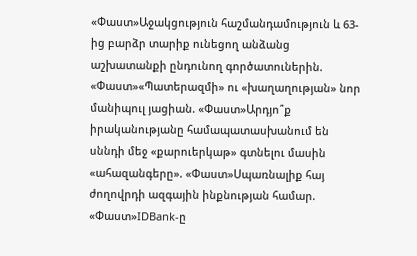«Փաստ»Աջակցություն հաշմանդամություն և 63-ից բարձր տարիք ունեցող անձանց աշխատանքի ընդունող գործատուներին. «Փաստ»«Պատերազմի» ու «խաղաղության» նոր մանիպուլ յացիան. «Փաստ»Արդյո՞ք իրականությանը համապատասխանում են սննդի մեջ «քարուերկաթ» գտնելու մասին «ահազանգերը». «Փաստ»Սպառնալիք հայ ժողովրդի ազգային ինքնության համար. «Փաստ»IDBank-ը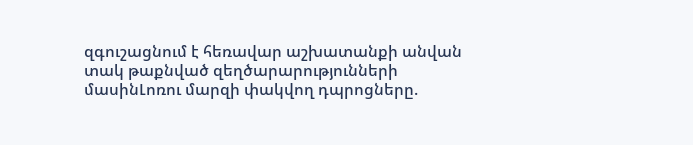զգուշացնում է հեռավար աշխատանքի անվան տակ թաքնված զեղծարարությունների մասինԼոռու մարզի փակվող դպրոցները.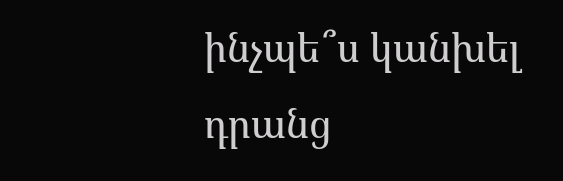ինչպե՞ս կանխել դրանց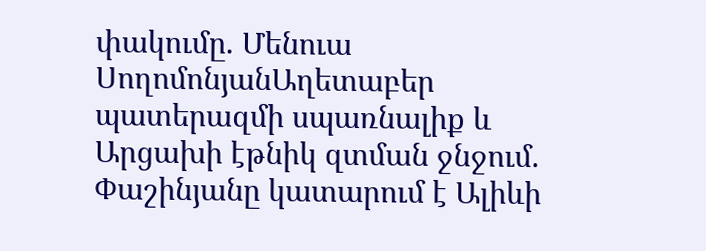փակումը. Մենուա ՍողոմոնյանԱղետաբեր պատերազմի սպառնալիք և Արցախի էթնիկ զտման ջնջում. Փաշինյանը կատարում է Ալիևի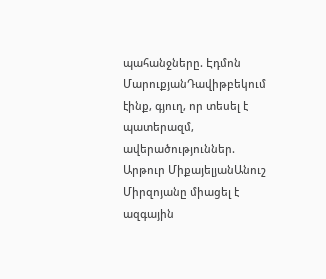պահանջները. Էդմոն ՄարուքյանԴավիթբեկում էինք, գյուղ, որ տեսել է պատերազմ, ավերածություններ. Արթուր ՄիքայելյանԱնուշ Միրզոյանը միացել է ազգային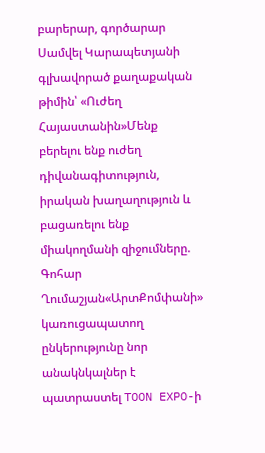բարերար, գործարար Սամվել Կարապետյանի գլխավորած քաղաքական թիմին՝ «Ուժեղ Հայաստանին»Մենք բերելու ենք ուժեղ դիվանագիտություն, իրական խաղաղություն և բացառելու ենք միակողմանի զիջումները. Գոհար Ղումաշյան«ԱրտՔոմփանի» կառուցապատող ընկերությունը նոր անակնկալներ է պատրաստել TOON EXPO-ի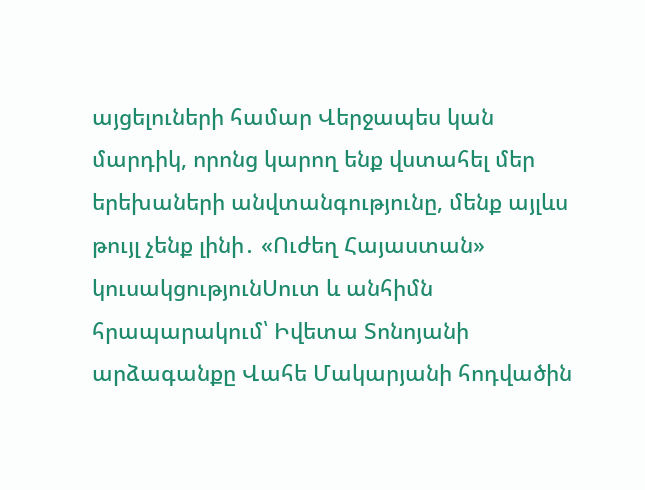այցելուների համար Վերջապես կան մարդիկ, որոնց կարող ենք վստահել մեր երեխաների անվտանգությունը, մենք այլևս թույլ չենք լինի․ «Ուժեղ Հայաստան» կուսակցությունՍուտ և անհիմն հրապարակում՝ Իվետա Տոնոյանի արձագանքը Վահե Մակարյանի հոդվածին